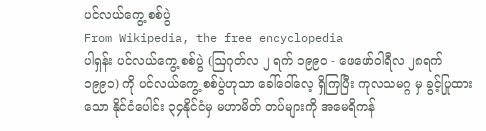ပင်လယ်ကွေ့ စစ်ပွဲ
From Wikipedia, the free encyclopedia
ပါရှန်း ပင်လယ်ကွေ့ စစ်ပွဲ (ဩဂုတ်လ ၂ ရက် ၁၉၉၀ - ဖေဖော်ဝါရီလ ၂၈ရက် ၁၉၉၁) ကို ပင်လယ်ကွေ့ စစ်ပွဲဟုသာ ခေါ်ဝေါ်လေ့ ရှိကြပြီး ကုလသမဂ္ဂ မှ ခွင့်ပြုထားသော နိုင်ငံပေါင်း ၃၄နိုင်ငံမှ မဟာမိတ် တပ်များကို အမေရိကန်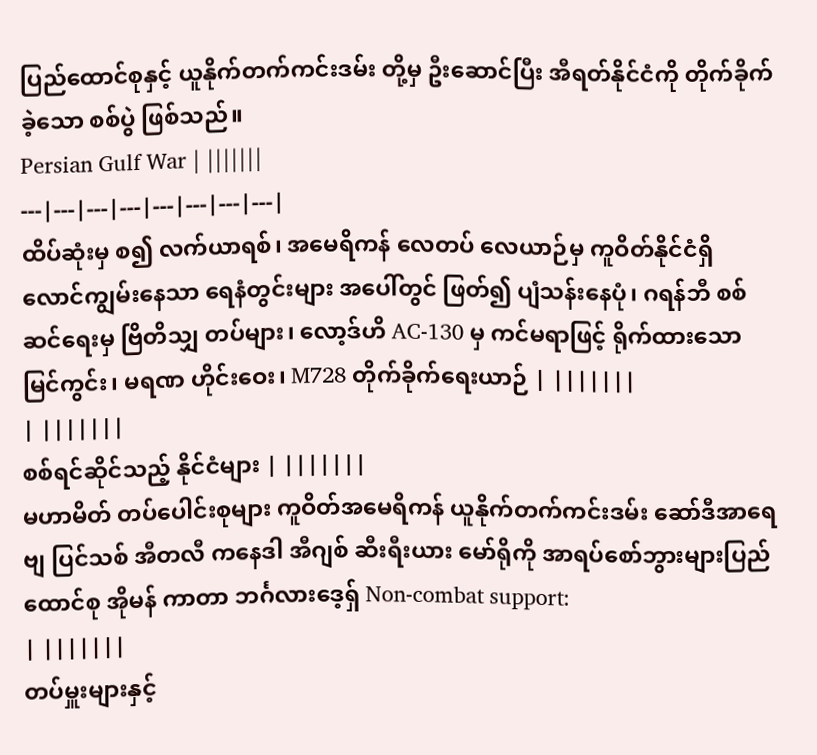ပြည်ထောင်စုနှင့် ယူနိုက်တက်ကင်းဒမ်း တို့မှ ဦးဆောင်ပြီး အီရတ်နိုင်ငံကို တိုက်ခိုက်ခဲ့သော စစ်ပွဲ ဖြစ်သည်။
Persian Gulf War | |||||||
---|---|---|---|---|---|---|---|
ထိပ်ဆုံးမှ စ၍ လက်ယာရစ်၊ အမေရိကန် လေတပ် လေယာဉ်မှ ကူဝိတ်နိုင်ငံရှိ လောင်ကျွမ်းနေသာ ရေနံတွင်းများ အပေါ်တွင် ဖြတ်၍ ပျံသန်းနေပုံ၊ ဂရန်ဘီ စစ်ဆင်ရေးမှ ဗြိတိသျှ တပ်များ၊ လော့ဒ်ဟိ AC-130 မှ ကင်မရာဖြင့် ရိုက်ထားသော မြင်ကွင်း၊ မရဏ ဟိုင်းဝေး၊ M728 တိုက်ခိုက်ရေးယာဉ် | |||||||
| |||||||
စစ်ရင်ဆိုင်သည့် နိုင်ငံများ | |||||||
မဟာမိတ် တပ်ပေါင်းစုများ ကူဝိတ်အမေရိကန် ယူနိုက်တက်ကင်းဒမ်း ဆော်ဒီအာရေဗျ ပြင်သစ် အီတလီ ကနေဒါ အီဂျစ် ဆီးရီးယား မော်ရိုကို အာရပ်စော်ဘွားများပြည်ထောင်စု အိုမန် ကာတာ ဘင်္ဂလားဒေ့ရှ် Non-combat support:
| |||||||
တပ်မှူးများနှင့်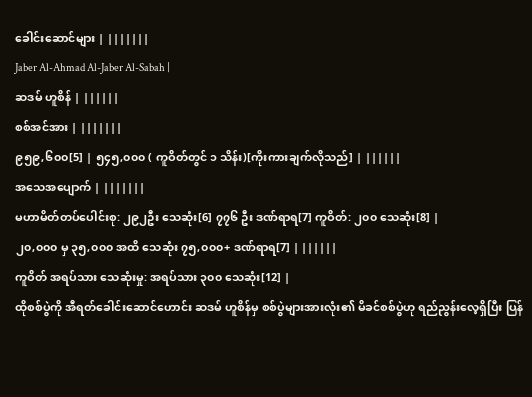ခေါင်းဆောင်များ | |||||||
Jaber Al-Ahmad Al-Jaber Al-Sabah |
ဆဒမ် ဟူစိန် | ||||||
စစ်အင်အား | |||||||
၉၅၉,၆၀၀[5] | ၅၄၅,၀၀၀ ( ကူဝိတ်တွင် ၁ သိန်း)[ကိုးကားချက်လိုသည်] | ||||||
အသေအပျောက် | |||||||
မဟာမိတ်တပ်ပေါင်းစု: ၂၉၂ဦး သေဆုံး[6] ၇၇၆ ဦး ဒဏ်ရာရ[7] ကူဝိတ်: ၂၀၀ သေဆုံး[8] |
၂၀,၀၀၀ မှ ၃၅,၀၀၀ အထိ သေဆုံး ၇၅,၀၀၀+ ဒဏ်ရာရ[7] | ||||||
ကူဝိတ် အရပ်သား သေဆုံးမှု: အရပ်သား ၃၀၀ သေဆုံး[12] |
ထိုစစ်ပွဲကို အီရတ်ခေါင်းဆောင်ဟောင်း ဆဒမ် ဟူစိန်မှ စစ်ပွဲများအားလုံး၏ မိခင်စစ်ပွဲဟု ရည်ညွန်းလေ့ရှိပြီး ပြန်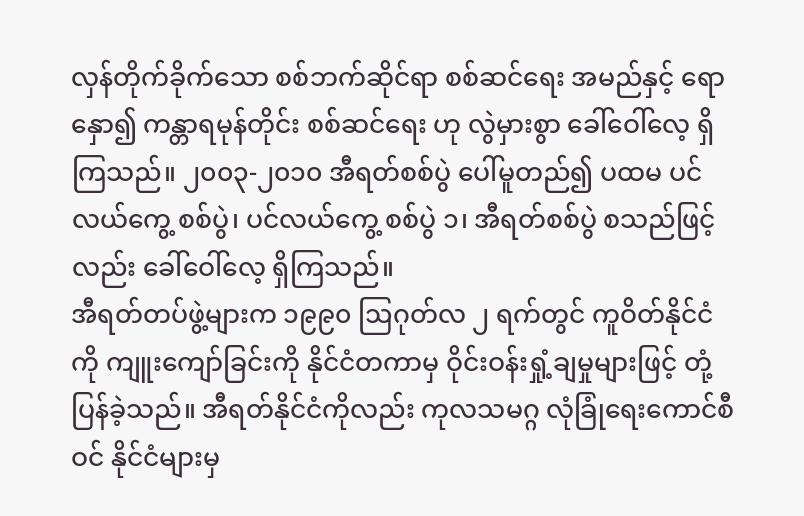လှန်တိုက်ခိုက်သော စစ်ဘက်ဆိုင်ရာ စစ်ဆင်ရေး အမည်နှင့် ရောနှော၍ ကန္တာရမုန်တိုင်း စစ်ဆင်ရေး ဟု လွဲမှားစွာ ခေါ်ဝေါ်လေ့ ရှိကြသည်။ ၂၀၀၃-၂၀၁၀ အီရတ်စစ်ပွဲ ပေါ်မူတည်၍ ပထမ ပင်လယ်ကွေ့ စစ်ပွဲ၊ ပင်လယ်ကွေ့ စစ်ပွဲ ၁၊ အီရတ်စစ်ပွဲ စသည်ဖြင့်လည်း ခေါ်ဝေါ်လေ့ ရှိကြသည်။
အီရတ်တပ်ဖွဲ့များက ၁၉၉၀ ဩဂုတ်လ ၂ ရက်တွင် ကူဝိတ်နိုင်ငံကို ကျူးကျော်ခြင်းကို နိုင်ငံတကာမှ ဝိုင်းဝန်းရှုံ့ချမှုများဖြင့် တုံ့ပြန်ခဲ့သည်။ အီရတ်နိုင်ငံကိုလည်း ကုလသမဂ္ဂ လုံခြုံရေးကောင်စီဝင် နိုင်ငံများမှ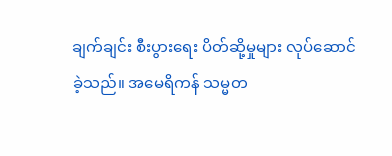ချက်ချင်း စီးပွားရေး ပိတ်ဆို့မှုများ လုပ်ဆောင်ခဲ့သည်။ အမေရိကန် သမ္မတ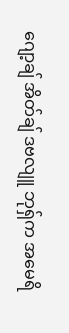ဂျော့ချ် အိတ်ချ် ဒဗလျူ ဘုရှ်က အမေရိ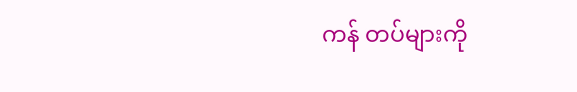ကန် တပ်များကို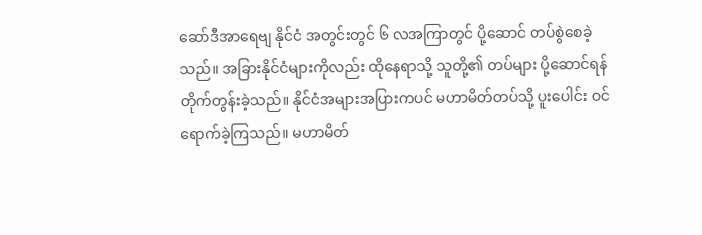ဆော်ဒီအာရေဗျ နိုင်ငံ အတွင်းတွင် ၆ လအကြာတွင် ပို့ဆောင် တပ်စွဲစေခဲ့သည်။ အခြားနိုင်ငံများကိုလည်း ထိုနေရာသို့ သူတို့၏ တပ်များ ပို့ဆောင်ရန် တိုက်တွန်းခဲ့သည်။ နိုင်ငံအများအပြားကပင် မဟာမိတ်တပ်သို့ ပူးပေါင်း ဝင်ရောက်ခဲ့ကြသည်။ မဟာမိတ်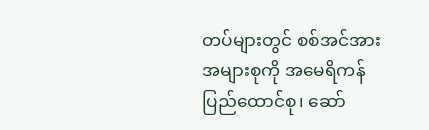တပ်များတွင် စစ်အင်အားအများစုကို အမေရိကန် ပြည်ထောင်စု၊ ဆော်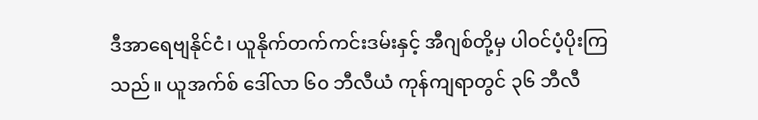ဒီအာရေဗျနိုင်ငံ၊ ယူနိုက်တက်ကင်းဒမ်းနှင့် အီဂျစ်တို့မှ ပါဝင်ပံ့ပိုးကြသည်။ ယူအက်စ် ဒေါ်လာ ၆၀ ဘီလီယံ ကုန်ကျရာတွင် ၃၆ ဘီလီ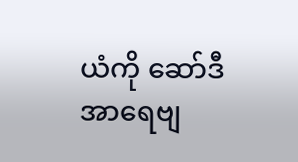ယံကို ဆော်ဒီအာရေဗျ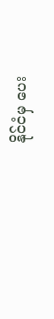နိုင်ငံမှ ပေး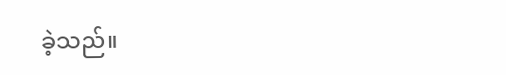ခဲ့သည်။